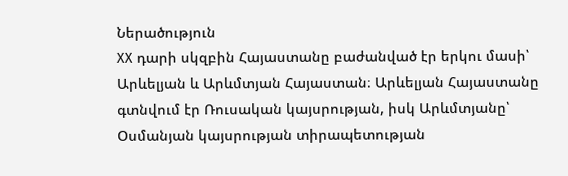Ներածություն
XX դարի սկզբին Հայաստանը բաժանված էր երկու մասի՝ Արևելյան և Արևմտյան Հայաստան։ Արևելյան Հայաստանը գտնվում էր Ռուսական կայսրության, իսկ Արևմտյանը՝ Օսմանյան կայսրության տիրապետության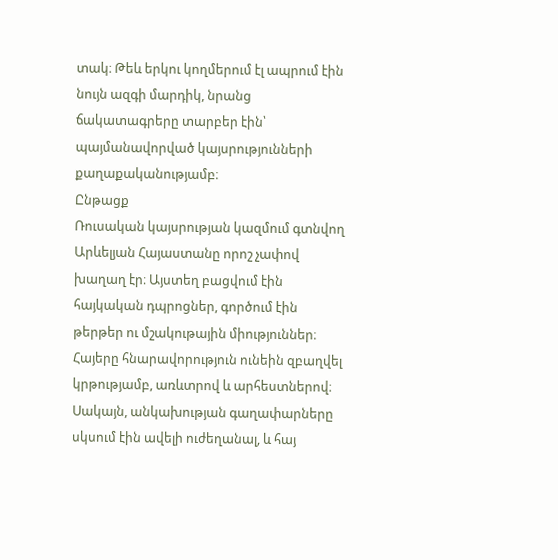տակ։ Թեև երկու կողմերում էլ ապրում էին նույն ազգի մարդիկ, նրանց ճակատագրերը տարբեր էին՝ պայմանավորված կայսրությունների քաղաքականությամբ։
Ընթացք
Ռուսական կայսրության կազմում գտնվող Արևելյան Հայաստանը որոշ չափով խաղաղ էր։ Այստեղ բացվում էին հայկական դպրոցներ, գործում էին թերթեր ու մշակութային միություններ։ Հայերը հնարավորություն ունեին զբաղվել կրթությամբ, առևտրով և արհեստներով։ Սակայն, անկախության գաղափարները սկսում էին ավելի ուժեղանալ, և հայ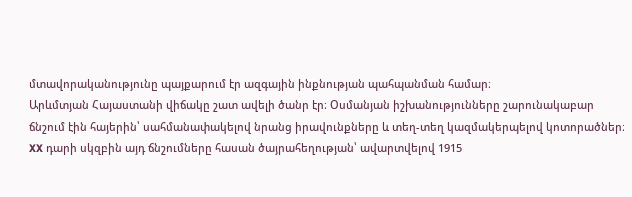մտավորականությունը պայքարում էր ազգային ինքնության պահպանման համար։
Արևմտյան Հայաստանի վիճակը շատ ավելի ծանր էր։ Օսմանյան իշխանությունները շարունակաբար ճնշում էին հայերին՝ սահմանափակելով նրանց իրավունքները և տեղ-տեղ կազմակերպելով կոտորածներ։ XX դարի սկզբին այդ ճնշումները հասան ծայրահեղության՝ ավարտվելով 1915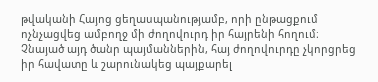թվականի Հայոց ցեղասպանությամբ, որի ընթացքում ոչնչացվեց ամբողջ մի ժողովուրդ իր հայրենի հողում։
Չնայած այդ ծանր պայմաններին, հայ ժողովուրդը չկորցրեց իր հավատը և շարունակեց պայքարել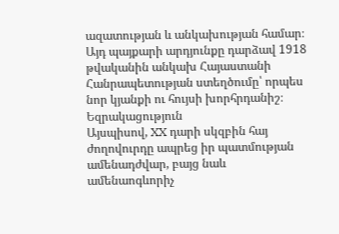ազատության և անկախության համար։ Այդ պայքարի արդյունքը դարձավ 1918 թվականին անկախ Հայաստանի Հանրապետության ստեղծումը՝ որպես նոր կյանքի ու հույսի խորհրդանիշ։
Եզրակացություն
Այսպիսով, XX դարի սկզբին հայ ժողովուրդը ապրեց իր պատմության ամենադժվար, բայց նաև ամենաոգևորիչ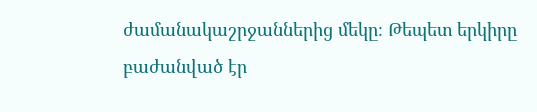ժամանակաշրջաններից մեկը։ Թեպետ երկիրը բաժանված էր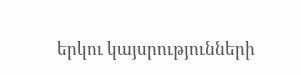երկու կայսրությունների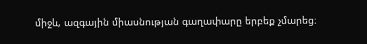միջև, ազգային միասնության գաղափարը երբեք չմարեց։